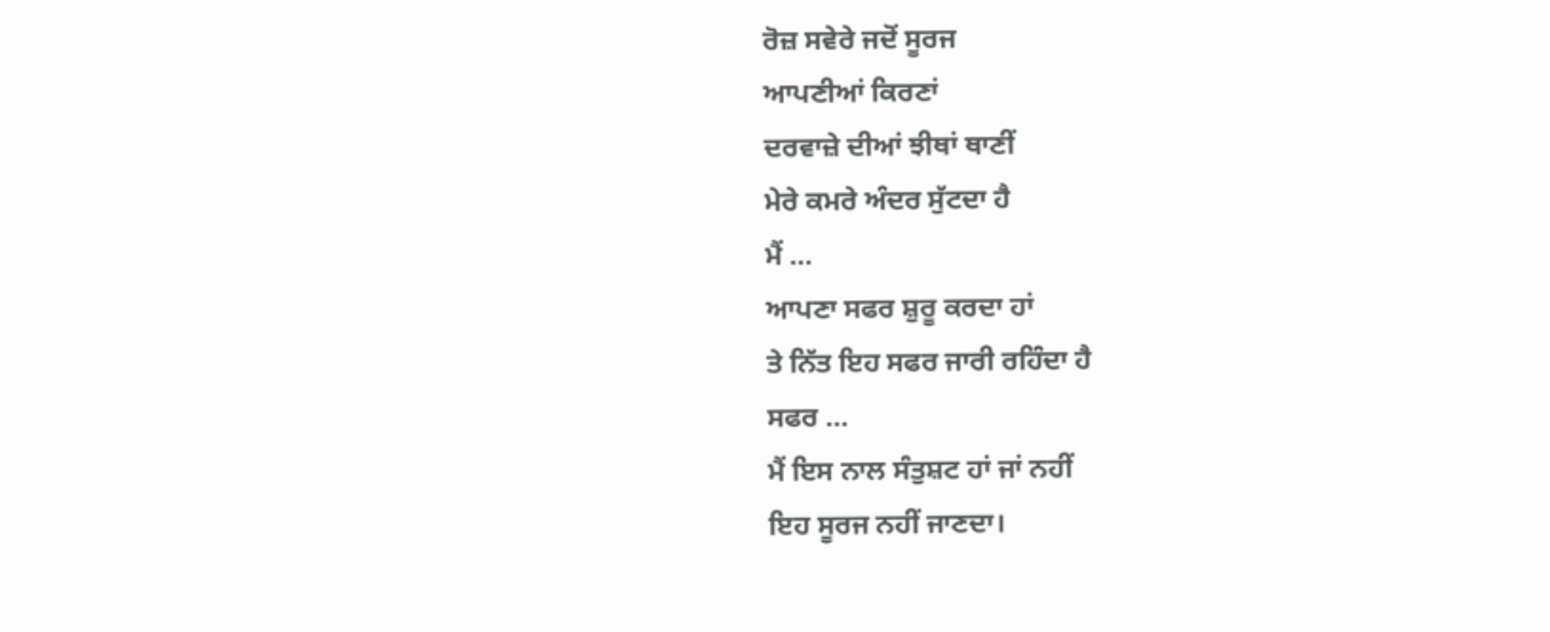ਰੋਜ਼ ਸਵੇਰੇ ਜਦੋਂ ਸੂਰਜ
ਆਪਣੀਆਂ ਕਿਰਣਾਂ
ਦਰਵਾਜ਼ੇ ਦੀਆਂ ਝੀਥਾਂ ਥਾਣੀਂ
ਮੇਰੇ ਕਮਰੇ ਅੰਦਰ ਸੁੱਟਦਾ ਹੈ
ਮੈਂ …
ਆਪਣਾ ਸਫਰ ਸ਼ੁਰੂ ਕਰਦਾ ਹਾਂ
ਤੇ ਨਿੱਤ ਇਹ ਸਫਰ ਜਾਰੀ ਰਹਿੰਦਾ ਹੈ
ਸਫਰ …
ਮੈਂ ਇਸ ਨਾਲ ਸੰਤੁਸ਼ਟ ਹਾਂ ਜਾਂ ਨਹੀਂ
ਇਹ ਸੂਰਜ ਨਹੀਂ ਜਾਣਦਾ।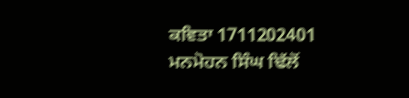ਕਵਿਤਾ 1711202401
ਮਨਮੋਹਨ ਸਿੰਘ ਢਿੱਲੋਂ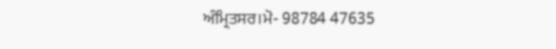ਅੰਮ੍ਰਿਤਸਰ।ਮੋ- 98784 47635